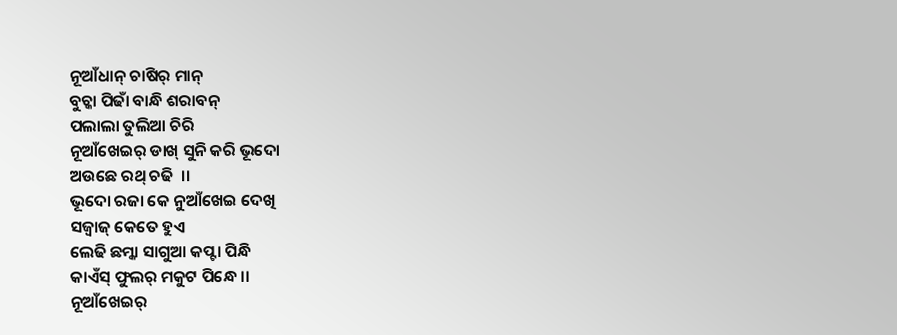ନୂଆଁଧାନ୍ ଚାଷିର୍ ମାନ୍
ବୁଚ୍କା ପିଢାଁ ବାନ୍ଧି ଶରାବନ୍
ପଲାଲା ତୁଲିଆ ଚିରି
ନୂଆଁଖେଇର୍ ଡାଖ୍ ସୁନି କରି ଭୂଦୋ
ଅଉଛେ ରଥ୍ ଚଢି  ।।
ଭୂଦୋ ରଜା କେ ନୁଆଁଖେଇ ଦେଖି
ସଜ୍ବାଜ୍ କେତେ ହୁଏ
ଲେଢି ଛମ୍କା ସାଗୁଆ କପ୍ଟା ପିନ୍ଧି
କାଏଁସ୍ ଫୁଲର୍ ମକୁଟ ପିନ୍ଧେ ।।
ନୂଆଁଖେଇର୍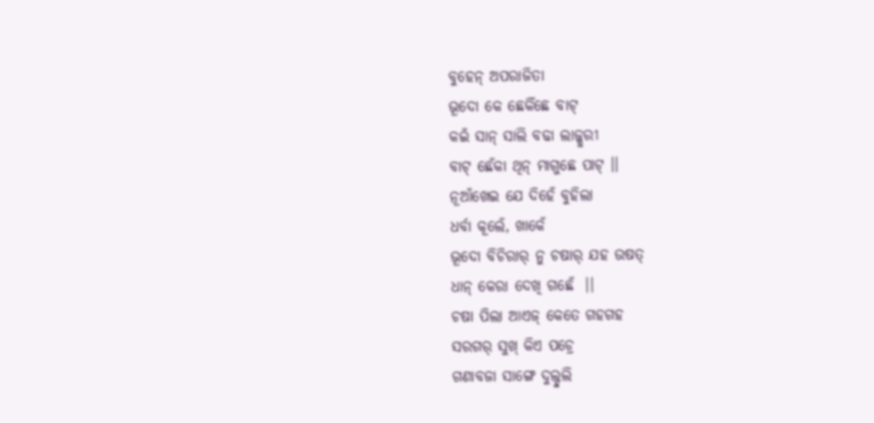ବୁହେନ୍ ଅପରାଜିତା
ଭୂଦୋ କେ ଛେକିଁଛେ ବାଟ୍
କଇଁ ସାନ୍ ସାଲି ବଢା ଲାଜ୍କୁରୀ
ବାଟ୍ ଛେଁକା ଥିନ୍ ମାଗୁଛେ ପାଟ୍ ।।
ନୂଆଁଖେଇ ଯେ ଦିହେଁ ବୁହିଲା
ଧର୍ବା କୂଲେଁ, ଖାକେଁ
ଭୂଦୋ ବିଚିରାର୍ ନୁ ଚଷାର୍ ଯହ ଉଷତ୍
ଧାନ୍ କେରା ଦେଖି ଗଛେଁ  ।।
ଚଷା ପିଲା ଆଏଜ୍ କେତେ ଗହଗହ
ସରଗର୍ ସୁଖ୍ କିଏ ପଚ୍ରେ
ଗଣାବଜା ସାଙ୍ଗେ ଦୁଲ୍ଦୁଲି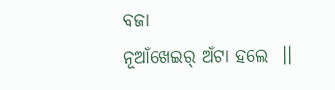ବଜା
ନୂଆଁଖେଇର୍ ଅଁଟା ହଲେ  ।।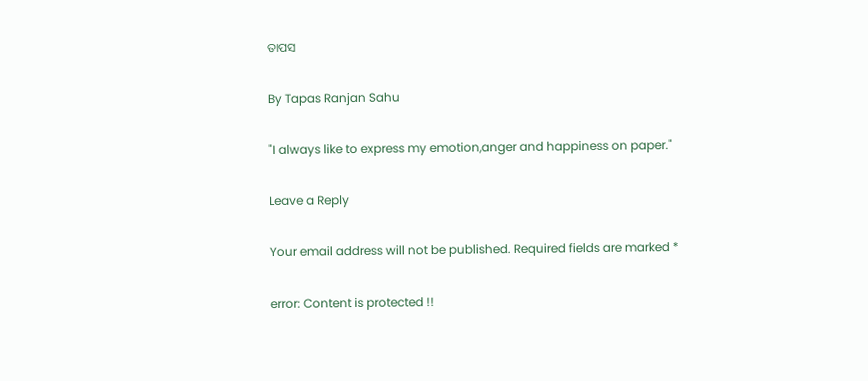ତାପସ

By Tapas Ranjan Sahu

"I always like to express my emotion,anger and happiness on paper."

Leave a Reply

Your email address will not be published. Required fields are marked *

error: Content is protected !!